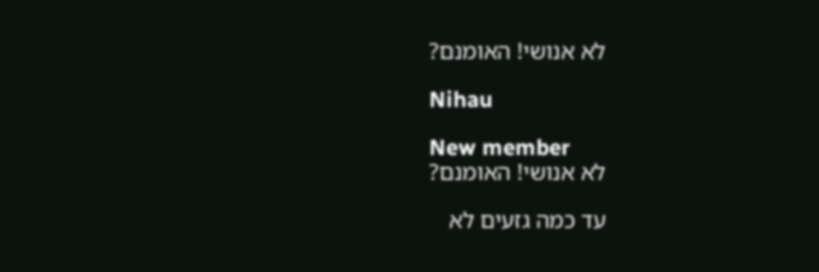לא אנושי! האומנם?

Nihau

New member
לא אנושי! האומנם?

עד כמה גזעים לא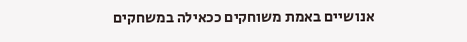אנושיים באמת משוחקים ככאילה במשחקים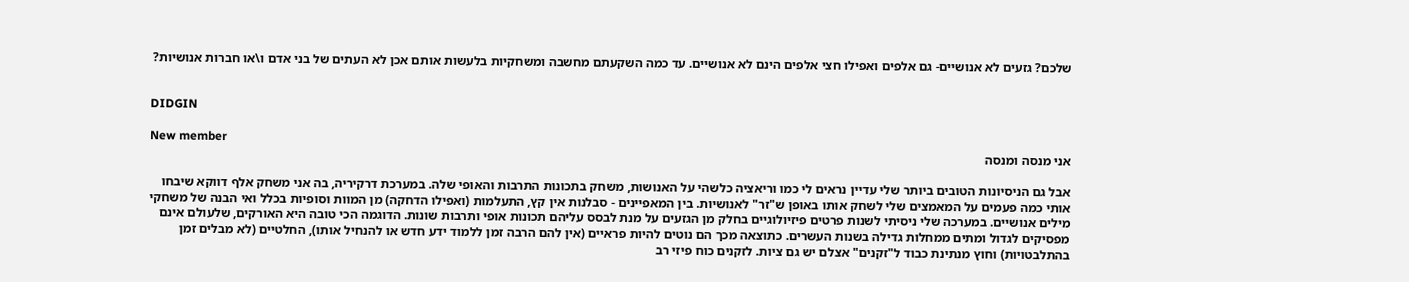שלכם? גזעים לא אנושיים- גם אלפים ואפילו חצי אלפים הינם לא אנושיים. עד כמה השקעתם מחשבה ומשחקיות בלעשות אותם אכן לא העתים של בני אדם ו\או חברות אנושיות?


DIDGIN

New member
אני מנסה ומנסה

אבל גם הניסיונות הטובים ביותר שלי עדיין נראים לי כמו וריאציה כלשהי על האנושות, משחק בתכונות התרבות והאופי שלה. במערכת דרקיריה, בה אני משחק אלף דווקא שיבחו אותי כמה פעמים על המאמצים שלי לשחק אותו באופן ש"זר" לאנושיות. בין המאפיינים - סבלנות אין קץ, התעלמות (ואפילו הדחקה) מן המוות וסופיות בכלל ואי הבנה של משחקי מילים אנושיים. במערכה שלי ניסיתי לשנות פרטים פיזיולוגיים בחלק מן הגזעים על מנת לבסס עליהם תכונות אופי ותרבות שונות. הדוגמה הכי טובה היא האורקים, שלעולם אינם מפסיקים לגדול ומתים ממחלות גדילה בשנות העשרים. כתוצאה מכך הם נוטים להיות פראיים (אין להם הרבה זמן ללמוד ידע חדש או להנחיל אותו), החלטיים (לא מבלים זמן בהתלבטויות) וחוץ מנתינת כבוד ל"זקנים" אצלם יש גם ציות. לזקנים כוח פיזי רב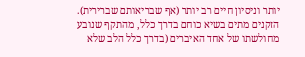יותר וניסיון חיים רב יותר (אף שבריאותם שברירית). הזקנים מתים בשיא כוחם בדרך כלל, מהתקף שנובע מחולשתו של אחד האיברים (בדרך כלל הלב שלא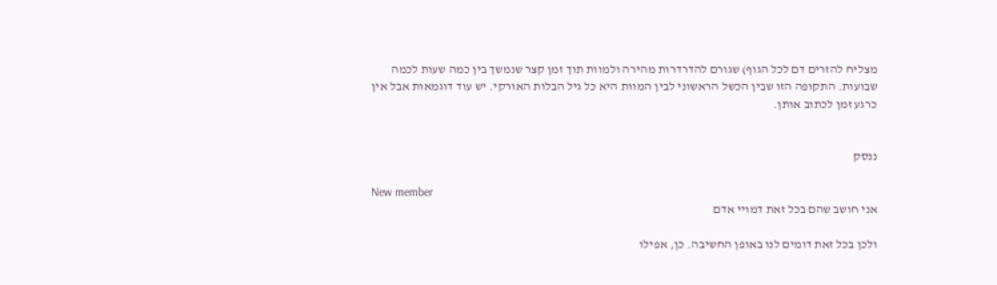מצליח להזרים דם לכל הגוף) שגורם להדרדרות מהירה ולמוות תוך זמן קצר שנמשך בין כמה שעות לכמה שבועות. התקופה הזו שבין הכשל הראשוני לבין המוות היא כל גיל הבלות האורקי. יש עוד דוגמאות אבל אין כרגע זמן לכתוב אותן.


ננסק

New member
אני חושב שהם בכל זאת דמויי אדם

ולכן בכל זאת דומים לנו באופן החשיבה. כן, אפילו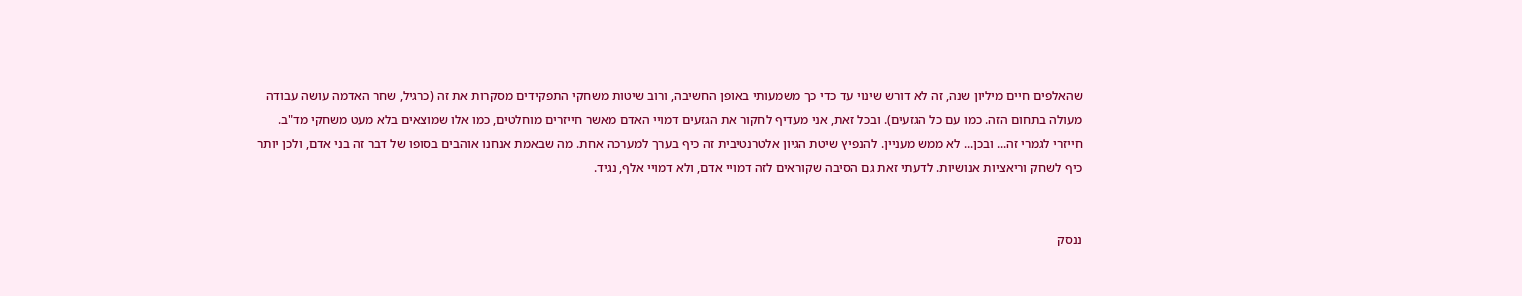שהאלפים חיים מיליון שנה, זה לא דורש שינוי עד כדי כך משמעותי באופן החשיבה, ורוב שיטות משחקי התפקידים מסקרות את זה (כרגיל, שחר האדמה עושה עבודה מעולה בתחום הזה. כמו עם כל הגזעים). ובכל זאת, אני מעדיף לחקור את הגזעים דמויי האדם מאשר חייזרים מוחלטים, כמו אלו שמוצאים בלא מעט משחקי מד"ב. חייזרי לגמרי זה... ובכן... לא ממש מעניין. להנפיץ שיטת הגיון אלטרנטיבית זה כיף בערך למערכה אחת. מה שבאמת אנחנו אוהבים בסופו של דבר זה בני אדם, ולכן יותר כיף לשחק וריאציות אנושיות. לדעתי זאת גם הסיבה שקוראים לזה דמויי אדם, ולא דמויי אלף, נגיד.


ננסק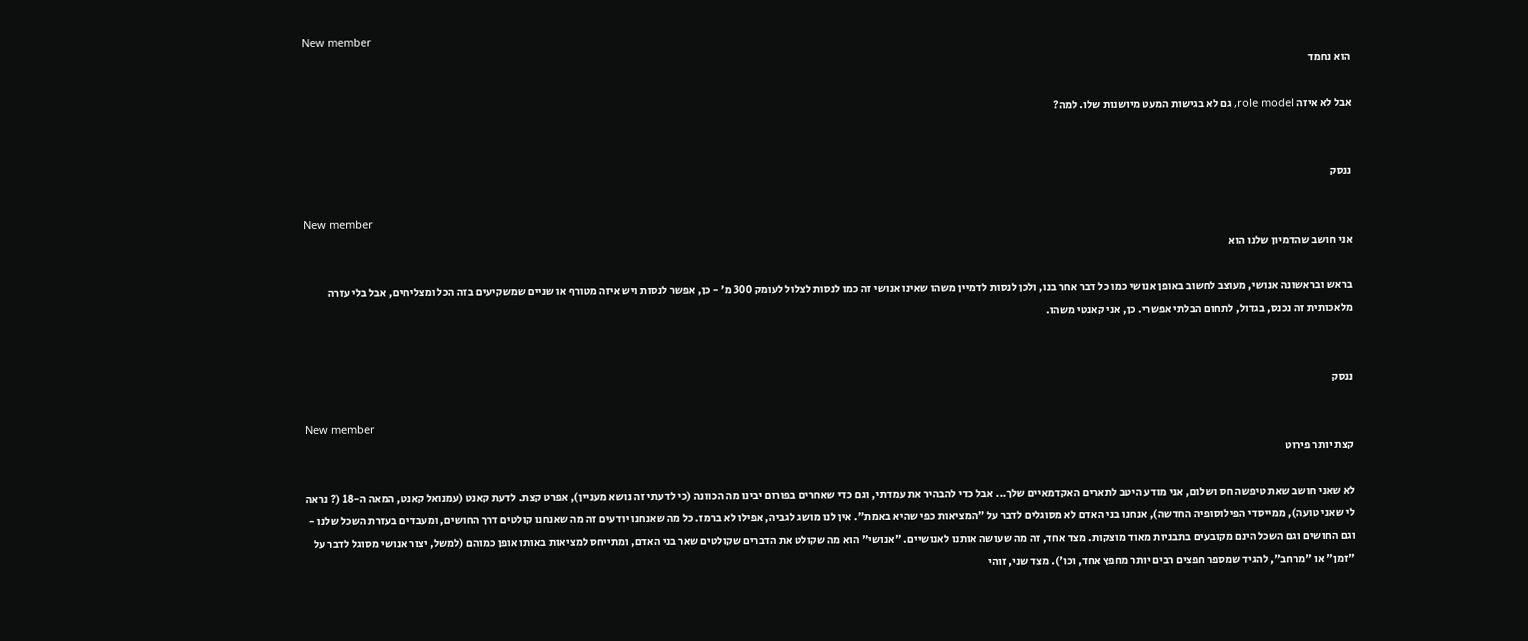New member
הוא נחמד

אבל לא איזה role model, גם לא בגישות המעט מיושנות שלו. למה?


ננסק

New member
אני חושב שהדמיון שלנו הוא

בראש ובראשונה אנושי, מעוצב לחשוב באופן אנושי כמו כל דבר אחר בנו, ולכן לנסות לדמיין משהו שאינו אנושי זה כמו לנסות לצלול לעומק 300 מ' - כן, אפשר לנסות ויש איזה מטורף או שניים שמשקיעים בזה הכל ומצליחים, אבל בלי עזרה מלאכותית זה נכנס, בגדול, לתחום הבלתי אפשרי. כן, אני קאנטי משהו.


ננסק

New member
קצת יותר פירוט

לא שאני חושב שאת טיפשה חס ושלום, אני מודע היטב לתארים האקדמאיים שלך... אבל כדי להבהיר את עמדתי, וגם כדי שאחרים בפורום יבינו מה הכוונה (כי לדעתי זה נושא מעניין), אפרט קצת. לדעת קאנט (עמנואל קאנט, המאה ה-18 (? נראה לי שאני טועה), ממייסדי הפילוסופיה החדשה), אנחנו בני האדם לא מסוגלים לדבר על "המציאות כפי שהיא באמת". אין לנו מושג לגביה, אפילו לא ברמז. כל מה שאנחנו יודעים זה מה שאנחנו קולטים דרך החושים, ומעבדים בעזרת השכל שלנו - וגם החושים וגם השכל הינם מקובעים בתבניות מאוד מוצקות. מצד אחד, זה מה שעושה אותנו לאנושיים. "אנושי" הוא מה שקולט את הדברים שקולטים שאר בני האדם, ומתייחס למציאות באותו אופן כמוהם (למשל, יצור אנושי מסוגל לדבר על "זמן" או "מרחב", להגיד שמספר חפצים רבים יותר מחפץ אחד, וכו'). מצד שני, זוהי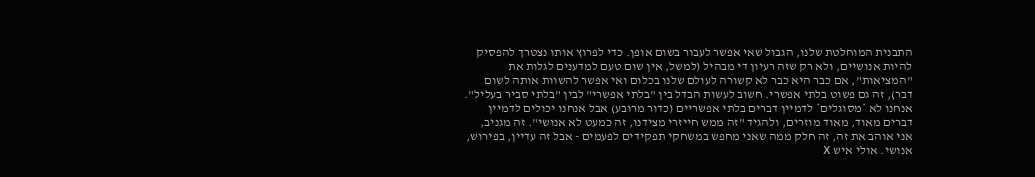התבנית המוחלטת שלנו, הגבול שאי אפשר לעבור בשום אופן. כדי לפרוץ אותו נצטרך להפסיק להיות אנושיים, ולא רק שזה רעיון די מבהיל (למשל, אין שום טעם למדענים לגלות את "המציאות", אם כבר היא כבר לא קשורה לעולם שלנו בכלום ואי אפשר להשוות אותה לשום דבר), זה גם פשוט בלתי אפשרי. חשוב לעשות הבדל בין "בלתי אפשרי" לבין "בלתי סביר בעליל". אנחנו לא *מסוגלים* לדמיין דברים בלתי אפשריים (כדור מרובע) אבל אנחנו יכולים לדמיין דברים מאוד, מאוד מוזרים, ולהגיד "זה ממש חייזרי מצידנו, זה כמעט לא אנושי". זה מגניב, אני אוהב את זה, זה חלק ממה שאני מחפש במשחקי תפקידים לפעמים - אבל זה עדיין, בפירוש, אנושי. אולי איש X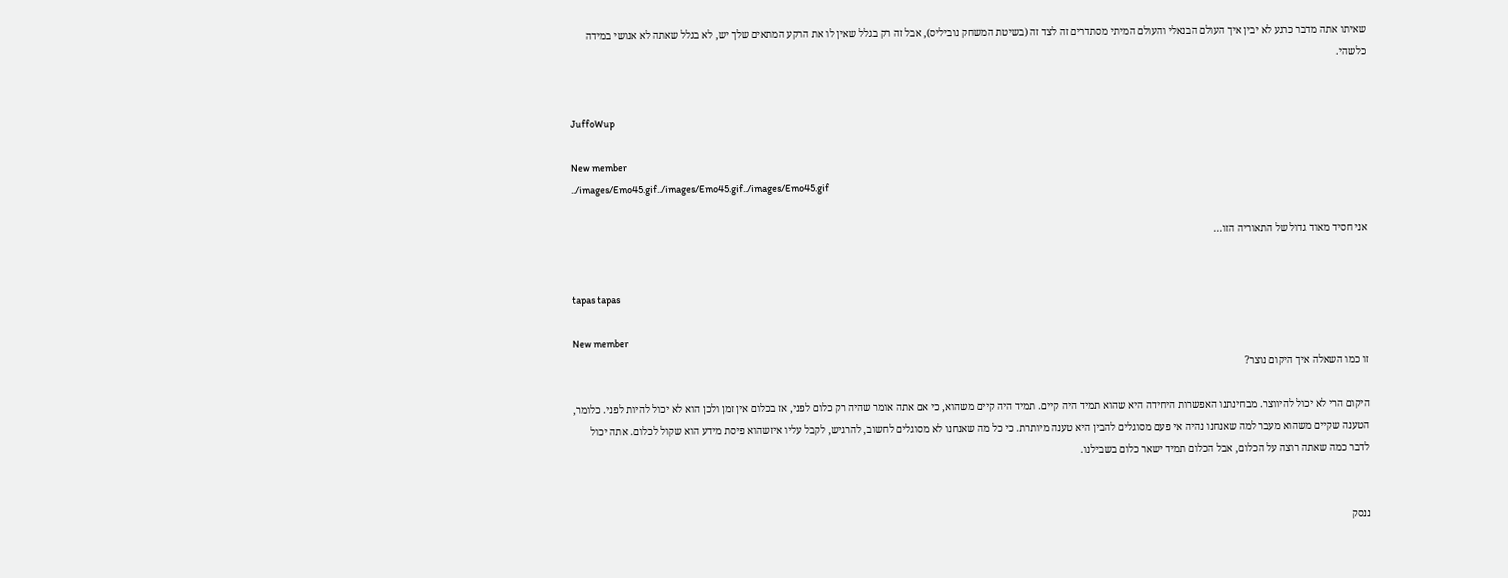שאיתו אתה מדבר כרגע לא יבין איך העולם הבנאלי והעולם המיתי מסתדרים זה לצד זה (בשיטת המשחק נוביליס), אבל זה רק בגלל שאין לו את הרקע המתאים שלך יש, לא בגלל שאתה לא אנושי במידה כלשהי.


JuffoWup

New member
../images/Emo45.gif../images/Emo45.gif../images/Emo45.gif

אני חסיד מאוד גדול של התאוריה הזו...


tapas tapas

New member
זו כמו השאלה איך היקום נוצר?

היקום הרי לא יכול להיווצר. מבחינתנו האפשרות היחידה היא שהוא תמיד היה קיים. תמיד היה קיים משהוא, כי אם אתה אומר שהיה רק כלום לפני, אז בכלום אין זמן ולכן הוא לא יכול להיות לפני. כלומר, הטענה שקיים משהוא מעבר למה שאנחנו נהיה אי פעם מסוגלים להבין היא טענה מיותרת. כי כל מה שאנחנו לא מסוגלים לחשוב, להרגיש, לקבל עליו איזשהוא פיסת מידע הוא שקול לכלום. אתה יכול לדבר כמה שאתה רוצה על הכלום, אבל הכלום תמיד ישאר כלום בשבילנו.


ננסק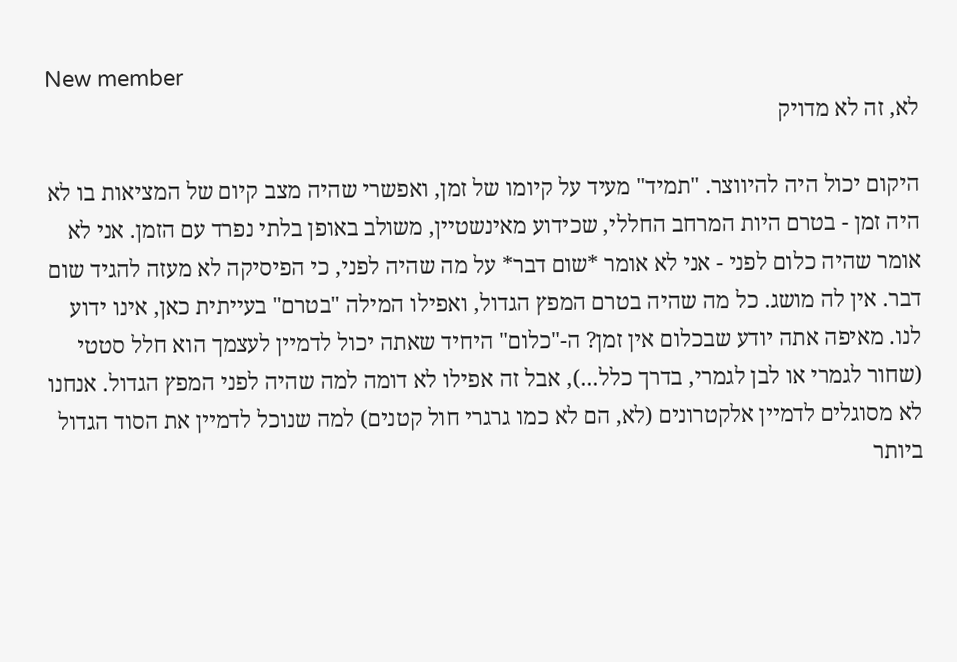New member
לא, זה לא מדויק

היקום יכול היה להיווצר. "תמיד" מעיד על קיומו של זמן, ואפשרי שהיה מצב קיום של המציאות בו לא היה זמן - בטרם היות המרחב החללי, שכידוע מאינשטיין, משולב באופן בלתי נפרד עם הזמן. אני לא אומר שהיה כלום לפני - אני לא אומר *שום דבר* על מה שהיה לפני, כי הפיסיקה לא מעזה להגיד שום דבר. אין לה מושג. כל מה שהיה בטרם המפץ הגדול, ואפילו המילה "בטרם" בעייתית כאן, אינו ידוע לנו. מאיפה אתה יודע שבכלום אין זמן? ה-"כלום" היחיד שאתה יכול לדמיין לעצמך הוא חלל סטטי (שחור לגמרי או לבן לגמרי, בדרך כלל...), אבל זה אפילו לא דומה למה שהיה לפני המפץ הגדול. אנחנו לא מסוגלים לדמיין אלקטרונים (לא, הם לא כמו גרגרי חול קטנים) למה שנוכל לדמיין את הסוד הגדול ביותר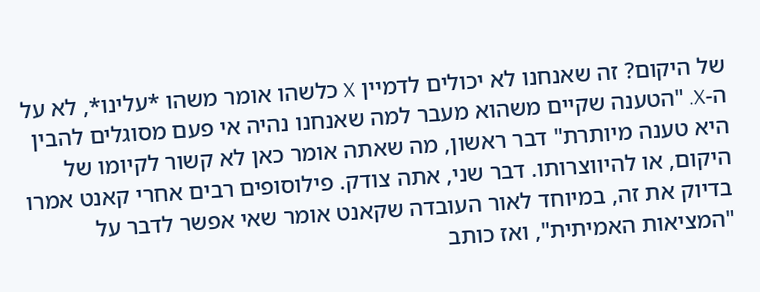של היקום? זה שאנחנו לא יכולים לדמיין X כלשהו אומר משהו *עלינו*, לא על ה-X. "הטענה שקיים משהוא מעבר למה שאנחנו נהיה אי פעם מסוגלים להבין היא טענה מיותרת" דבר ראשון, מה שאתה אומר כאן לא קשור לקיומו של היקום, או להיווצרותו. דבר שני, אתה צודק. פילוסופים רבים אחרי קאנט אמרו בדיוק את זה, במיוחד לאור העובדה שקאנט אומר שאי אפשר לדבר על "המציאות האמיתית", ואז כותב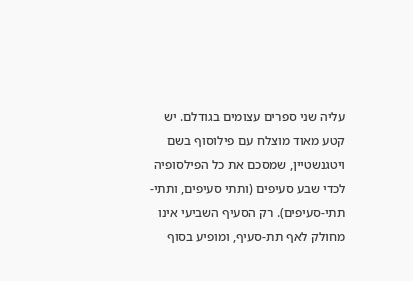עליה שני ספרים עצומים בגודלם. יש קטע מאוד מוצלח עם פילוסוף בשם ויטגנשטיין, שמסכם את כל הפילסופיה לכדי שבע סעיפים (ותתי סעיפים, ותתי-תתי-סעיפים). רק הסעיף השביעי אינו מחולק לאף תת-סעיף, ומופיע בסוף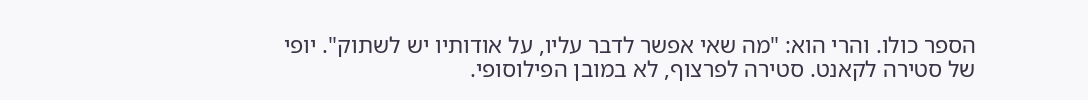הספר כולו. והרי הוא: "מה שאי אפשר לדבר עליו, על אודותיו יש לשתוק". יופי של סטירה לקאנט. סטירה לפרצוף, לא במובן הפילוסופי.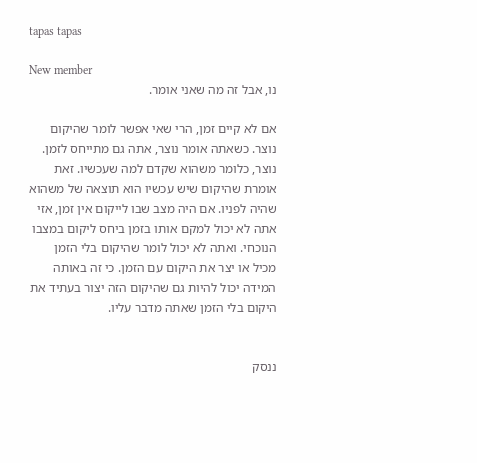tapas tapas

New member
נו, אבל זה מה שאני אומר.

אם לא קיים זמן, הרי שאי אפשר לומר שהיקום נוצר. כשאתה אומר נוצר, אתה גם מתייחס לזמן. נוצר, כלומר משהוא שקדם למה שעכשיו. זאת אומרת שהיקום שיש עכשיו הוא תוצאה של משהוא שהיה לפניו. אם היה מצב שבו לייקום אין זמן, אזי אתה לא יכול למקם אותו בזמן ביחס ליקום במצבו הנוכחי. ואתה לא יכול לומר שהיקום בלי הזמן מכיל או יצר את היקום עם הזמן. כי זה באותה המידה יכול להיות גם שהיקום הזה יצור בעתיד את היקום בלי הזמן שאתה מדבר עליו.


ננסק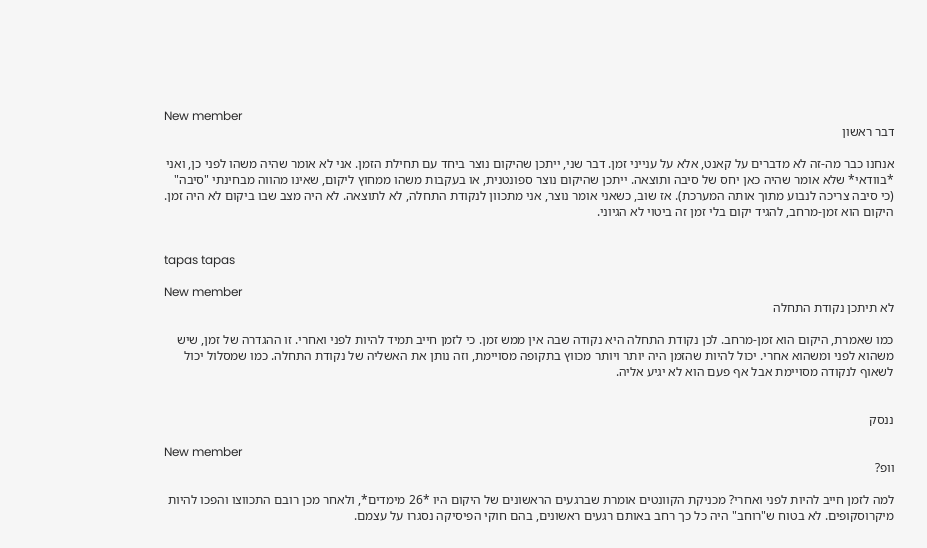New member
דבר ראשון

אנחנו כבר מה-זה לא מדברים על קאנט, אלא על ענייני זמן. דבר שני, ייתכן שהיקום נוצר ביחד עם תחילת הזמן. אני לא אומר שהיה משהו לפני כן, ואני *בוודאי* שלא אומר שהיה כאן יחס של סיבה ותוצאה. ייתכן שהיקום נוצר ספונטנית, או בעקבות משהו ממחוץ ליקום, שאינו מהווה מבחינתי "סיבה" (כי סיבה צריכה לנבוע מתוך אותה המערכת). אז שוב, כשאני אומר נוצר, אני מתכוון לנקודת התחלה, לא לתוצאה. לא היה מצב שבו ביקום לא היה זמן. היקום הוא זמן-מרחב, להגיד יקום בלי זמן זה ביטוי לא הגיוני.


tapas tapas

New member
לא תיתכן נקודת התחלה

כמו שאמרת, היקום הוא זמן-מרחב. לכן נקודת התחלה היא נקודה שבה אין ממש זמן. כי לזמן חייב תמיד להיות לפני ואחרי. זו ההגדרה של זמן, שיש משהוא לפני ומשהוא אחרי. יכול להיות שהזמן היה יותר ויותר מכווץ בתקופה מסויימת, וזה נותן את האשליה של נקודת התחלה. כמו שמסלול יכול לשאוף לנקודה מסויימת אבל אף פעם הוא לא יגיע אליה.


ננסק

New member
וופ?

למה לזמן חייב להיות לפני ואחרי? מכניקת הקוונטים אומרת שברגעים הראשונים של היקום היו *26 מימדים*, ולאחר מכן רובם התכווצו והפכו להיות מיקרוסקופים. לא בטוח ש"רוחב" היה כל כך רחב באותם רגעים ראשונים, בהם חוקי הפיסיקה נסגרו על עצמם.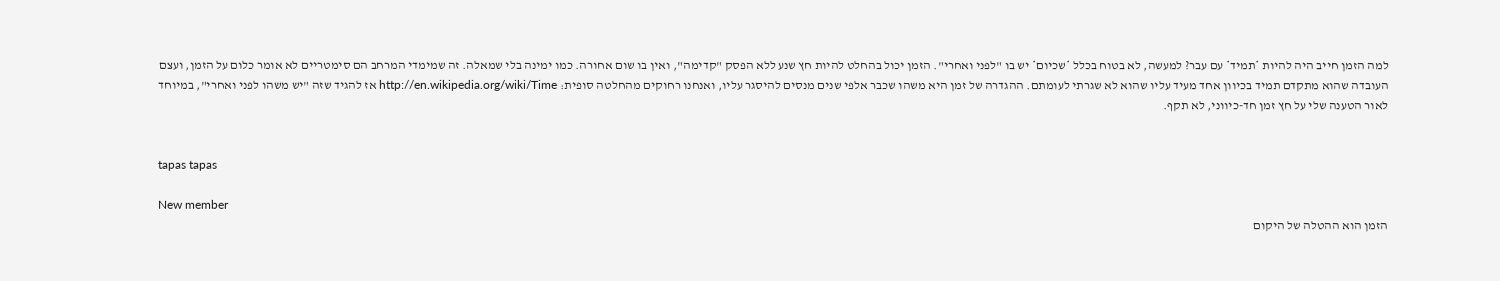למה הזמן חייב היה להיות *תמיד* עם עבר? למעשה, לא בטוח בכלל *שכיום* יש בו "לפני ואחרי". הזמן יכול בהחלט להיות חץ שנע ללא הפסק "קדימה", ואין בו שום אחורה. כמו ימינה בלי שמאלה. זה שמימדי המרחב הם סימטריים לא אומר כלום על הזמן, ועצם העובדה שהוא מתקדם תמיד בכיוון אחד מעיד עליו שהוא לא שגרתי לעומתם. ההגדרה של זמן היא משהו שכבר אלפי שנים מנסים להיסגר עליו, ואנחנו רחוקים מהחלטה סופית: http://en.wikipedia.org/wiki/Time אז להגיד שזה "יש משהו לפני ואחרי", במיוחד לאור הטענה שלי על חץ זמן חד-כיווני, לא תקף.


tapas tapas

New member
הזמן הוא ההטלה של היקום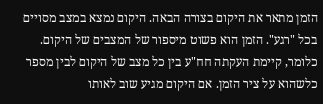הזמן מתאר את היקום בצורה הבאה. היקום נמצא במצב מסויים בכל "רגע". הזמן הוא פשוט מיספור של המצבים של היקום. כלומר, קיימת העקתה חח"ע בין כל מצב של היקום לבין מספר כלשהוא על ציר הזמן. אם היקום מגיע שוב לאותו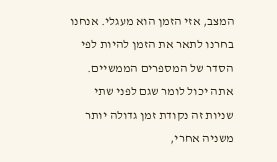המצב, אזי הזמן הוא מעגלי. אנחנו בחרנו לתאר את הזמן להיות לפי הסדר של המספרים הממשיים. אתה יכול לומר שגם לפני שתי שניות זה נקודת זמן גדולה יותר משניה אחרי,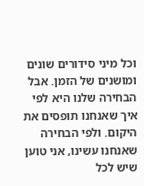וכל מיני סידורים שונים ומושנים של הזמן. אבל הבחירה שלנו היא לפי איך שאנחנו תופסים את היקום. ולפי הבחירה שאנחנו עשינו, אני טוען שיש לכל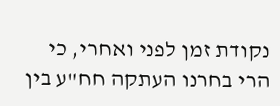נקודת זמן לפני ואחרי, כי הרי בחרנו העתקה חח"ע בין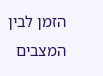הזמן לבין המצבים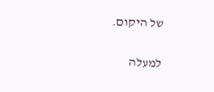של היקום.

למעלה